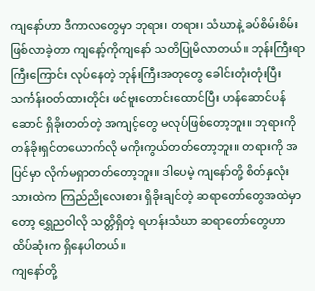ကျနော်ဟာ ဒီကာလတွေမှာ ဘုရား၊ တရား၊ သံဃာနဲ့ ခပ်စိမ်းစိမ်းဖြစ်လာခဲ့တာ ကျနော့်ကိုကျနော် သတိပြုမိလာတယ်။ ဘုန်းကြီးရာကြီးကြောင်း လုပ်နေတဲ့ ဘုန်းကြီးအတုတွေ ခေါင်းတုံးတုံးပြီး သင်္ကန်းဝတ်ထားတိုင်း ဖင်ဗူးတောင်းထောင်ပြီး ဟန်ဆောင်ပန်ဆောင် ရှိခိုးတတ်တဲ့ အကျင့်တွေ မလုပ်ဖြစ်တော့ဘူး။ ဘုရားကို တန်ခိုးရှင်တယောက်လို မကိုးကွယ်တတ်တော့ဘူး။ တရားကို အပြင်မှာ လိုက်မရှာတတ်တော့ဘူး။ ဒါပေမဲ့ ကျနော်တို့ စိတ်နှလုံးသားထဲက ကြည်ညိုလေးစား ရှိခိုးချင်တဲ့ ဆရာတော်တွေအထဲမှာတော့ ရွှေညဝါလို သတ္တိရှိတဲ့ ရဟန်းသံဃာ ဆရာတော်တွေဟာ ထိပ်ဆုံးက ရှိနေပါတယ်။
ကျနော်တို့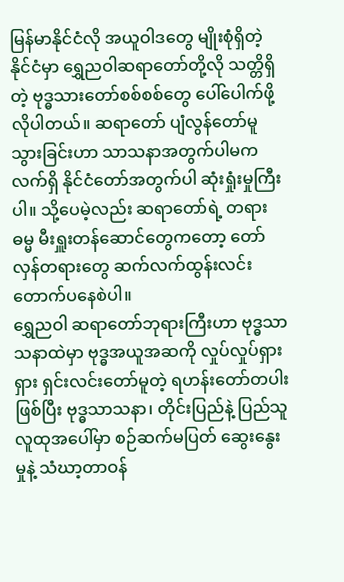မြန်မာနိုင်ငံလို အယူဝါဒတွေ မျိုးစုံရှိတဲ့ နိုင်ငံမှာ ရွှေညဝါဆရာတော်တို့လို သတ္တိရှိတဲ့ ဗုဒ္ဓသားတော်စစ်စစ်တွေ ပေါ်ပေါက်ဖို့လိုပါတယ်။ ဆရာတော် ပျံလွန်တော်မူသွားခြင်းဟာ သာသနာအတွက်ပါမက လက်ရှိ နိုင်ငံတော်အတွက်ပါ ဆုံးရှုံးမှုကြီးပါ။ သို့ပေမဲ့လည်း ဆရာတော်ရဲ့ တရားဓမ္မ မီးရှူးတန်ဆောင်တွေကတော့ တော်လှန်တရားတွေ ဆက်လက်ထွန်းလင်း တောက်ပနေစဲပါ။
ရွှေညဝါ ဆရာတော်ဘုရားကြီးဟာ ဗုဒ္ဓသာသနာထဲမှာ ဗုဒ္ဓအယူအဆကို လှုပ်လှုပ်ရှားရှား ရှင်းလင်းတော်မူတဲ့ ရဟန်းတော်တပါးဖြစ်ပြီး ဗုဒ္ဓသာသနာ၊ တိုင်းပြည်နဲ့ ပြည်သူလူထုအပေါ်မှာ စဉ်ဆက်မပြတ် ဆွေးနွေးမှုနဲ့ သံဃာ့တာဝန်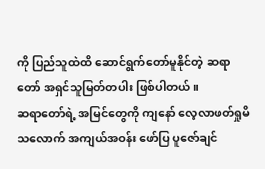ကို ပြည်သူထဲထိ ဆောင်ရွက်တော်မူနိုင်တဲ့ ဆရာတော် အရှင်သူမြတ်တပါး ဖြစ်ပါတယ်။
ဆရာတော်ရဲ့ အမြင်တွေကို ကျနော် လေ့လာဖတ်ရှုမိသလောက် အကျယ်အဝန်း ဖော်ပြ ပူဇော်ချင်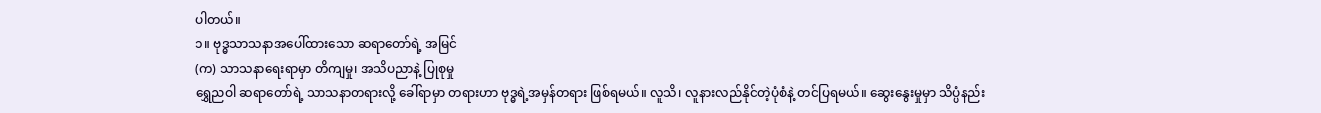ပါတယ်။
၁။ ဗုဒ္ဓသာသနာအပေါ်ထားသော ဆရာတော်ရဲ့ အမြင်
(က) သာသနာရေးရာမှာ တိကျမှု၊ အသိပညာနဲ့ ပြုစုမှု
ရွှေညဝါ ဆရာတော်ရဲ့ သာသနာတရားလို့ ခေါ်ရာမှာ တရားဟာ ဗုဒ္ဓရဲ့အမှန်တရား ဖြစ်ရမယ်။ လူသိ၊ လူနားလည်နိုင်တဲ့ပုံစံနဲ့ တင်ပြရမယ်။ ဆွေးနွေးမှုမှာ သိပ္ပံနည်း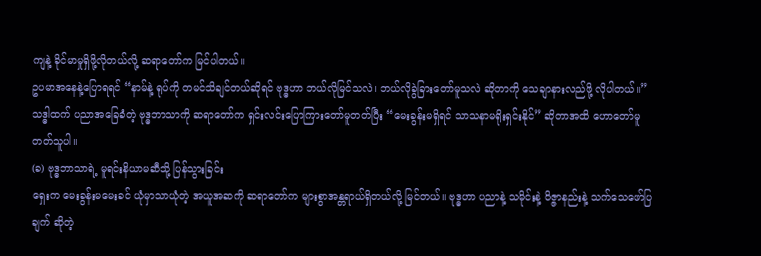ကျနဲ့ ခိုင်မာမှုရှိဖို့လိုတယ်လို့ ဆရာတော်က မြင်ပါတယ်။
ဥပမာအနေနဲ့ပြောရရင် “နာမ်နဲ့ ရုပ်ကို တမင်သိချင်တယ်ဆိုရင် ဗုဒ္ဓဟာ ဘယ်လိုမြင်သလဲ၊ ဘယ်လိုခွဲခြားတော်မူသလဲ ဆိုတာကို သေချာနားလည်ဖို့ လိုပါတယ်။” သဒ္ဓါထက် ပညာအခြေခံတဲ့ ဗုဒ္ဓဘာသာကို ဆရာတော်က ရှင်းလင်းပြောကြားတော်မူတတ်ပြီး “မေးခွန်းမရှိရင် သာသနာမရိုးရှင်းနိုင်” ဆိုတာအထိ ဟောတော်မူတတ်သူပါ။
(ခ) ဗုဒ္ဓဘာသာရဲ့ မူရင်းနိယာမဆီသို့ ပြန်သွားခြင်း
ရှေးက မေးခွန်းမမေးခင် ယုံမှာသာယုံတဲ့ အယူအဆကို ဆရာတော်က များစွာအန္တရာယ်ရှိတယ်လို့ မြင်တယ်။ ဗုဒ္ဓဟာ ပညာနဲ့ သမိုင်းနဲ့ ဝိဇ္ဇာနည်းနဲ့ သက်သေဖော်ပြချက် ဆိုတဲ့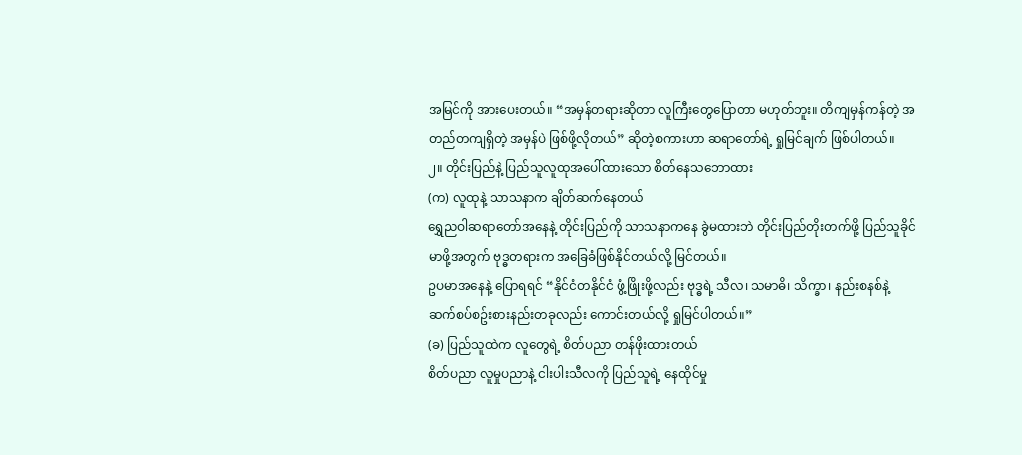အမြင်ကို အားပေးတယ်။ “အမှန်တရားဆိုတာ လူကြီးတွေပြောတာ မဟုတ်ဘူး။ တိကျမှန်ကန်တဲ့ အတည်တကျရှိတဲ့ အမှန်ပဲ ဖြစ်ဖို့လိုတယ်” ဆိုတဲ့စကားဟာ ဆရာတော်ရဲ့ ရှုမြင်ချက် ဖြစ်ပါတယ်။
၂။ တိုင်းပြည်နဲ့ ပြည်သူလူထုအပေါ်ထားသော စိတ်နေသဘောထား
(က) လူထုနဲ့ သာသနာက ချိတ်ဆက်နေတယ်
ရွှေညဝါဆရာတော်အနေနဲ့ တိုင်းပြည်ကို သာသနာကနေ ခွဲမထားဘဲ တိုင်းပြည်တိုးတက်ဖို့ ပြည်သူခိုင်မာဖို့အတွက် ဗုဒ္ဓတရားက အခြေခံဖြစ်နိုင်တယ်လို့ မြင်တယ်။
ဥပမာအနေနဲ့ ပြောရရင် “နိုင်ငံတနိုင်ငံ ဖွံ့ဖြိုးဖို့လည်း ဗုဒ္ဓရဲ့ သီလ၊ သမာဓိ၊ သိက္ခာ၊ နည်းစနစ်နဲ့ ဆက်စပ်စဥ်းစားနည်းတခုလည်း ကောင်းတယ်လို့ ရှုမြင်ပါတယ်။”
(ခ) ပြည်သူထဲက လူတွေရဲ့ စိတ်ပညာ တန်ဖိုးထားတယ်
စိတ်ပညာ လူမှုပညာနဲ့ ငါးပါးသီလကို ပြည်သူရဲ့ နေထိုင်မှု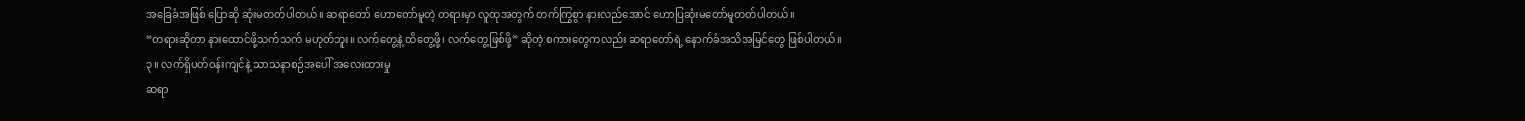အခြေခံအဖြစ် ပြောဆို ဆုံးမတတ်ပါတယ်။ ဆရာတော် ဟောတော်မူတဲ့ တရားမှာ လူထုအတွက် တက်ကြွစွာ နားလည်အောင် ဟောပြဆုံးမတော်မူတတ်ပါတယ်။
“တရားဆိုတာ နားထောင်ဖို့သက်သက် မဟုတ်ဘူး။ လက်တွေ့နဲ့ ထိတွေ့ဖို့၊ လက်တွေ့ဖြစ်ဖို့” ဆိုတဲ့ စကားတွေကလည်း ဆရာတော်ရဲ့ နောက်ခံအသိအမြင်တွေ ဖြစ်ပါတယ်။
၃။ လက်ရှိပတ်ဝန်းကျင်နဲ့ သာသနာစဉ်အပေါ် အလေးထားမှု
ဆရာ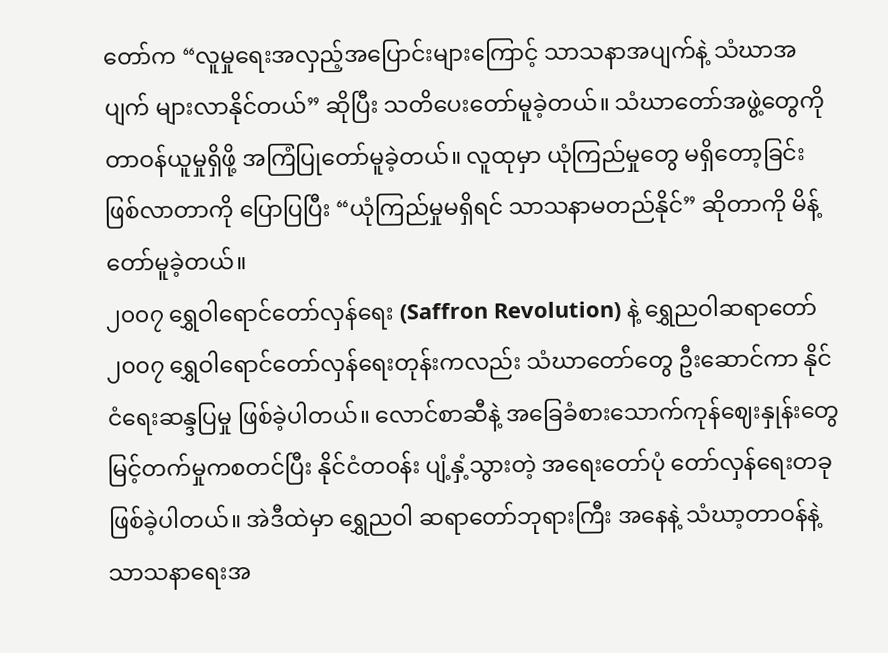တော်က “လူမှုရေးအလှည့်အပြောင်းများကြောင့် သာသနာအပျက်နဲ့ သံဃာအပျက် များလာနိုင်တယ်” ဆိုပြီး သတိပေးတော်မူခဲ့တယ်။ သံဃာတော်အဖွဲ့တွေကို တာဝန်ယူမှုရှိဖို့ အကြံပြုတော်မူခဲ့တယ်။ လူထုမှာ ယုံကြည်မှုတွေ မရှိတော့ခြင်း ဖြစ်လာတာကို ပြောပြပြီး “ယုံကြည်မှုမရှိရင် သာသနာမတည်နိုင်” ဆိုတာကို မိန့်တော်မူခဲ့တယ်။
၂၀၀၇ ရွှေဝါရောင်တော်လှန်ရေး (Saffron Revolution) နဲ့ ရွှေညဝါဆရာတော်
၂၀၀၇ ရွှေဝါရောင်တော်လှန်ရေးတုန်းကလည်း သံဃာတော်တွေ ဦးဆောင်ကာ နိုင်ငံရေးဆန္ဒပြမှု ဖြစ်ခဲ့ပါတယ်။ လောင်စာဆီနဲ့ အခြေခံစားသောက်ကုန်ဈေးနှုန်းတွေ မြင့်တက်မှုကစတင်ပြီး နိုင်ငံတဝန်း ပျံ့နှံ့သွားတဲ့ အရေးတော်ပုံ တော်လှန်ရေးတခု ဖြစ်ခဲ့ပါတယ်။ အဲဒီထဲမှာ ရွှေညဝါ ဆရာတော်ဘုရားကြီး အနေနဲ့ သံဃာ့တာဝန်နဲ့ သာသနာရေးအ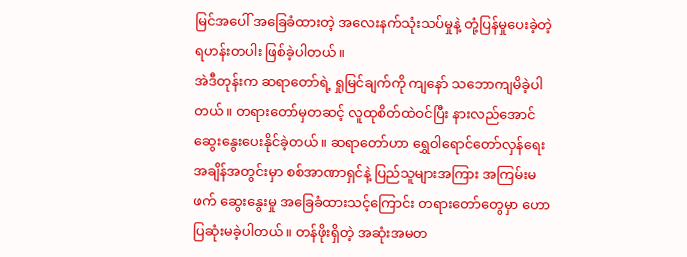မြင်အပေါ် အခြေခံထားတဲ့ အလေးနက်သုံးသပ်မှုနဲ့ တုံ့ပြန်မှုပေးခဲ့တဲ့ ရဟန်းတပါး ဖြစ်ခဲ့ပါတယ်။
အဲဒီတုန်းက ဆရာတော်ရဲ့ ရှုမြင်ချက်ကို ကျနော် သဘောကျမိခဲ့ပါတယ်။ တရားတော်မှတဆင့် လူထုစိတ်ထဲဝင်ပြီး နားလည်အောင် ဆွေးနွေးပေးနိုင်ခဲ့တယ်။ ဆရာတော်ဟာ ရွှေဝါရောင်တော်လှန်ရေး အချိန်အတွင်းမှာ စစ်အာဏာရှင်နဲ့ ပြည်သူများအကြား အကြမ်းမဖက် ဆွေးနွေးမှု အခြေခံထားသင့်ကြောင်း တရားတော်တွေမှာ ဟောပြဆုံးမခဲ့ပါတယ်။ တန်ဖိုးရှိတဲ့ အဆုံးအမတ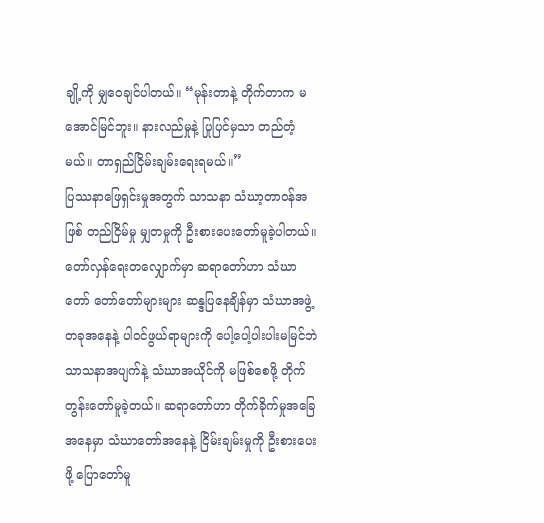ချို့ကို မျှဝေချင်ပါတယ်။ “မုန်းတာနဲ့ တိုက်တာက မအောင်မြင်ဘူး။ နားလည်မှုနဲ့ ပြုပြင်မှသာ တည်တံ့မယ်။ တာရှည်ငြိမ်းချမ်းရေးရမယ်။”
ပြဿနာဖြေရှင်းမှုအတွက် သာသနာ သံဃာ့တာဝန်အဖြစ် တည်ငြိမ်မှု မျှတမှုကို ဦးစားပေးတော်မူခဲ့ပါတယ်။ တော်လှန်ရေးတလျှောက်မှာ ဆရာတော်ဟာ သံဃာတော် တော်တော်များများ ဆန္ဒပြနေချိန်မှာ သံဃာအဖွဲ့တခုအနေနဲ့ ပါဝင်ဖွယ်ရာများကို ပေါ့ပေါ့ပါးပါးမမြင်ဘဲ သာသနာအပျက်နဲ့ သံဃာအယိုင်ကို မဖြစ်စေဖို့ တိုက်တွန်းတော်မူခဲ့တယ်။ ဆရာတော်ဟာ တိုက်ခိုက်မှုအခြေအနေမှာ သံဃာတော်အနေနဲ့ ငြိမ်းချမ်းမှုကို ဦးစားပေးဖို့ ပြောတော်မူ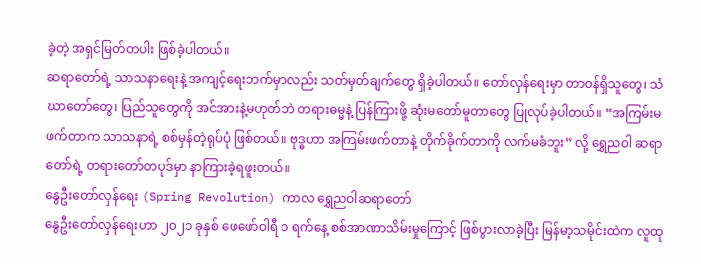ခဲ့တဲ့ အရှင်မြတ်တပါး ဖြစ်ခဲ့ပါတယ်။
ဆရာတော်ရဲ့ သာသနာရေးနဲ့ အကျင့်ရေးဘက်မှာလည်း သတ်မှတ်ချက်တွေ ရှိခဲ့ပါတယ်။ တော်လှန်ရေးမှာ တာဝန်ရှိသူတွေ၊ သံဃာတော်တွေ၊ ပြည်သူတွေကို အင်အားနဲ့မဟုတ်ဘဲ တရားဓမ္မနဲ့ ပြန်ကြားဖို့ ဆုံးမတော်မူတာတွေ ပြုလုပ်ခဲ့ပါတယ်။ “အကြမ်းမဖက်တာက သာသနာရဲ့ စစ်မှန်တဲ့ရုပ်ပုံ ဖြစ်တယ်။ ဗုဒ္ဓဟာ အကြမ်းဖက်တာနဲ့ တိုက်ခိုက်တာကို လက်မခံဘူး” လို့ ရွှေညဝါ ဆရာတော်ရဲ့ တရားတော်တပုဒ်မှာ နာကြားခဲ့ရဖူးတယ်။
နွေဦးတော်လှန်ရေး (Spring Revolution) ကာလ ရွှေညဝါဆရာတော်
နွေဦးတော်လှန်ရေးဟာ ၂၀၂၁ ခုနှစ် ဖေဖော်ဝါရီ ၁ ရက်နေ့ စစ်အာဏာသိမ်းမှုကြောင့် ဖြစ်ပွားလာခဲ့ပြီး မြန်မာ့သမိုင်းထဲက လူထု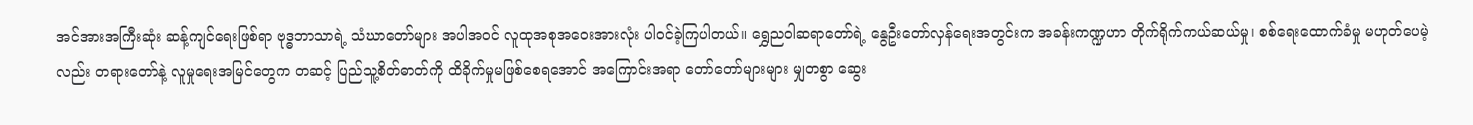အင်အားအကြီးဆုံး ဆန့်ကျင်ရေးဖြစ်ရာ ဗုဒ္ဓဘာသာရဲ့ သံဃာတော်များ အပါအဝင် လူထုအစုအဝေးအားလုံး ပါဝင်ခဲ့ကြပါတယ်။ ရွှေညဝါဆရာတော်ရဲ့ နွေဦးတော်လှန်ရေးအတွင်းက အခန်းကဏ္ဍဟာ တိုက်ရိုက်ကယ်ဆယ်မှု၊ စစ်ရေးထောက်ခံမှု မဟုတ်ပေမဲ့လည်း တရားတော်နဲ့ လူမှုရေးအမြင်တွေက တဆင့် ပြည်သူ့စိတ်ဓာတ်ကို ထိခိုက်မှုမဖြစ်စေရအောင် အကြောင်းအရာ တော်တော်များများ မျှတစွာ ဆွေး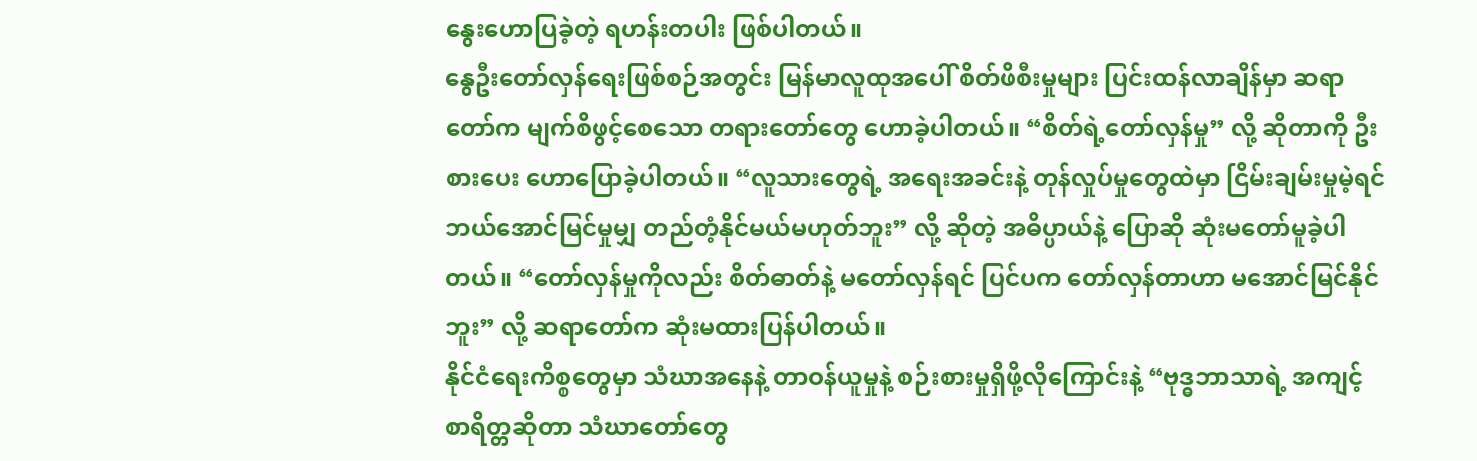နွေးဟောပြခဲ့တဲ့ ရဟန်းတပါး ဖြစ်ပါတယ်။
နွေဦးတော်လှန်ရေးဖြစ်စဉ်အတွင်း မြန်မာလူထုအပေါ် စိတ်ဖိစီးမှုများ ပြင်းထန်လာချိန်မှာ ဆရာတော်က မျက်စိဖွင့်စေသော တရားတော်တွေ ဟောခဲ့ပါတယ်။ “စိတ်ရဲ့တော်လှန်မှု” လို့ ဆိုတာကို ဦးစားပေး ဟောပြောခဲ့ပါတယ်။ “လူသားတွေရဲ့ အရေးအခင်းနဲ့ တုန်လှုပ်မှုတွေထဲမှာ ငြိမ်းချမ်းမှုမဲ့ရင် ဘယ်အောင်မြင်မှုမျှ တည်တံ့နိုင်မယ်မဟုတ်ဘူး” လို့ ဆိုတဲ့ အဓိပ္ပာယ်နဲ့ ပြောဆို ဆုံးမတော်မူခဲ့ပါတယ်။ “တော်လှန်မှုကိုလည်း စိတ်ဓာတ်နဲ့ မတော်လှန်ရင် ပြင်ပက တော်လှန်တာဟာ မအောင်မြင်နိုင်ဘူး” လို့ ဆရာတော်က ဆုံးမထားပြန်ပါတယ်။
နိုင်ငံရေးကိစ္စတွေမှာ သံဃာအနေနဲ့ တာဝန်ယူမှုနဲ့ စဉ်းစားမှုရှိဖို့လိုကြောင်းနဲ့ “ဗုဒ္ဓဘာသာရဲ့ အကျင့်စာရိတ္တဆိုတာ သံဃာတော်တွေ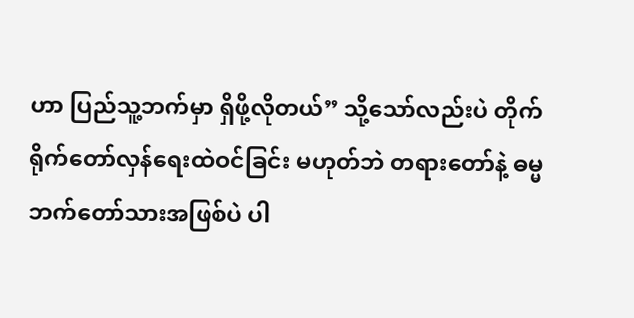ဟာ ပြည်သူ့ဘက်မှာ ရှိဖို့လိုတယ်” သို့သော်လည်းပဲ တိုက်ရိုက်တော်လှန်ရေးထဲဝင်ခြင်း မဟုတ်ဘဲ တရားတော်နဲ့ ဓမ္မဘက်တော်သားအဖြစ်ပဲ ပါ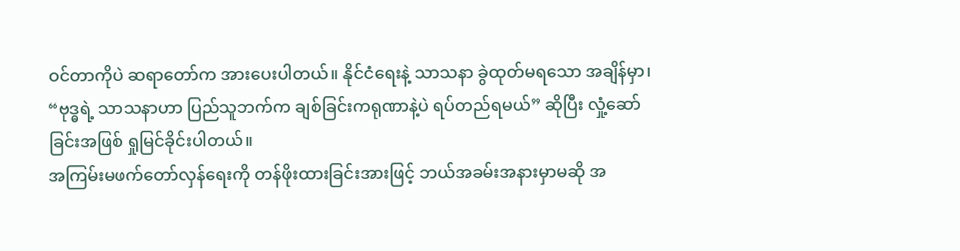ဝင်တာကိုပဲ ဆရာတော်က အားပေးပါတယ်။ နိုင်ငံရေးနဲ့ သာသနာ ခွဲထုတ်မရသော အချိန်မှာ၊ “ဗုဒ္ဓရဲ့ သာသနာဟာ ပြည်သူဘက်က ချစ်ခြင်းကရုဏာနဲ့ပဲ ရပ်တည်ရမယ်” ဆိုပြီး လှုံ့ဆော်ခြင်းအဖြစ် ရှုမြင်ခိုင်းပါတယ်။
အကြမ်းမဖက်တော်လှန်ရေးကို တန်ဖိုးထားခြင်းအားဖြင့် ဘယ်အခမ်းအနားမှာမဆို အ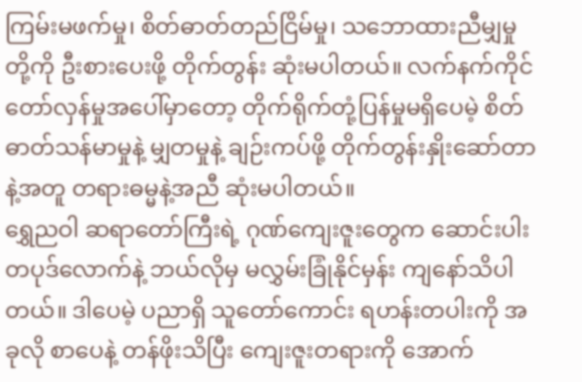ကြမ်းမဖက်မှု၊ စိတ်ဓာတ်တည်ငြိမ်မှု၊ သဘောထားညီမျှမှု တို့ကို ဦးစားပေးဖို့ တိုက်တွန်း ဆုံးမပါတယ်။ လက်နက်ကိုင်တော်လှန်မှုအပေါ်မှာတော့ တိုက်ရိုက်တုံ့ပြန်မှုမရှိပေမဲ့ စိတ်ဓာတ်သန်မာမှုနဲ့ မျှတမှုနဲ့ ချဉ်းကပ်ဖို့ တိုက်တွန်းနှိုးဆော်တာနဲ့အတူ တရားဓမ္မနဲ့အညီ ဆုံးမပါတယ်။
ရွှေညဝါ ဆရာတော်ကြီးရဲ့ ဂုဏ်ကျေးဇူးတွေက ဆောင်းပါးတပုဒ်လောက်နဲ့ ဘယ်လိုမှ မလွှမ်းခြုံနိုင်မှန်း ကျနော်သိပါတယ်။ ဒါပေမဲ့ ပညာရှိ သူတော်ကောင်း ရဟန်းတပါးကို အခုလို စာပေနဲ့ တန်ဖိုးသိပြီး ကျေးဇူးတရားကို အောက်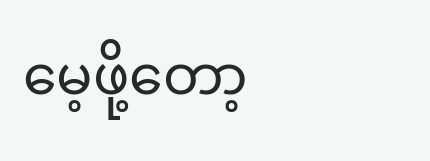မေ့ဖို့တော့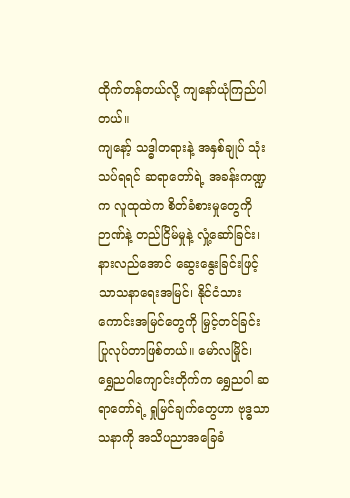ထိုက်တန်တယ်လို့ ကျနော်ယုံကြည်ပါတယ်။
ကျနော့် သဒ္ဓါတရားနဲ့ အနှစ်ချုပ် သုံးသပ်ရရင် ဆရာတော်ရဲ့ အခန်းကဏ္ဍက လူထုထဲက စိတ်ခံစားမှုတွေကို ဉာဏ်နဲ့ တည်ငြိမ်မှုနဲ့ လှုံ့ဆော်ခြင်း၊ နားလည်အောင် ဆွေးနွေးခြင်းဖြင့် သာသနာရေးအမြင်၊ နိုင်ငံသားကောင်းအမြင်တွေကို မြှင့်တင်ခြင်း ပြုလုပ်တာဖြစ်တယ်။ မော်လမြိုင်၊ ရွှေညဝါကျောင်းတိုက်က ရွှေညဝါ ဆရာတော်ရဲ့ ရှုမြင်ချက်တွေဟာ ဗုဒ္ဓသာသနာကို အသိပညာအခြေခံ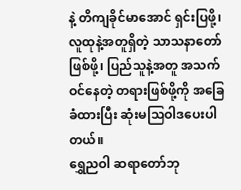နဲ့ တိကျခိုင်မာအောင် ရှင်းပြဖို့၊ လူထုနဲ့အတူရှိတဲ့ သာသနာတော်ဖြစ်ဖို့၊ ပြည်သူနဲ့အတူ အသက်ဝင်နေတဲ့ တရားဖြစ်ဖို့ကို အခြေခံထားပြီး ဆုံးမသြဝါဒပေးပါတယ်။
ရွှေညဝါ ဆရာတော်ဘု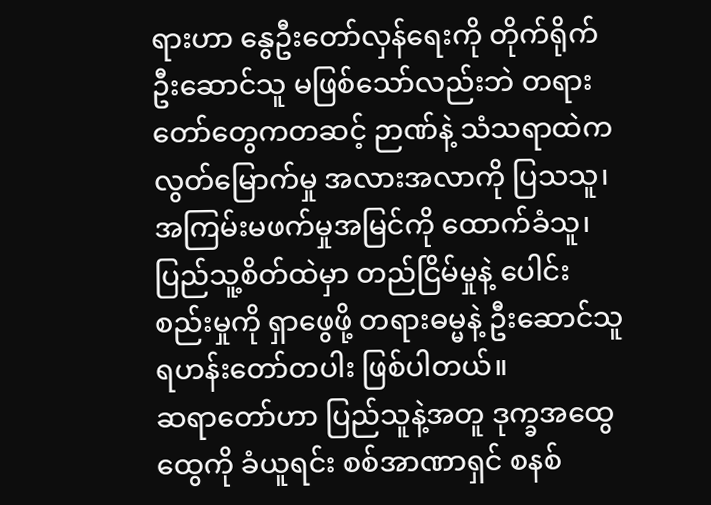ရားဟာ နွေဦးတော်လှန်ရေးကို တိုက်ရိုက်ဦးဆောင်သူ မဖြစ်သော်လည်းဘဲ တရားတော်တွေကတဆင့် ဉာဏ်နဲ့ သံသရာထဲက လွတ်မြောက်မှု အလားအလာကို ပြသသူ၊ အကြမ်းမဖက်မှုအမြင်ကို ထောက်ခံသူ၊ ပြည်သူ့စိတ်ထဲမှာ တည်ငြိမ်မှုနဲ့ ပေါင်းစည်းမှုကို ရှာဖွေဖို့ တရားဓမ္မနဲ့ ဦးဆောင်သူ ရဟန်းတော်တပါး ဖြစ်ပါတယ်။
ဆရာတော်ဟာ ပြည်သူနဲ့အတူ ဒုက္ခအထွေထွေကို ခံယူရင်း စစ်အာဏာရှင် စနစ်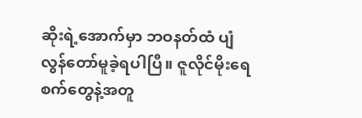ဆိုးရဲ့အောက်မှာ ဘဝနတ်ထံ ပျံလွန်တော်မူခဲ့ရပါပြီ။ ဇူလိုင်မိုးရေစက်တွေနဲ့အတူ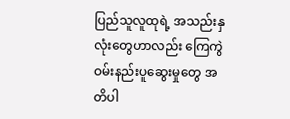ပြည်သူလူထုရဲ့ အသည်းနှလုံးတွေဟာလည်း ကြေကွဲဝမ်းနည်းပူဆွေးမှုတွေ အတိပါ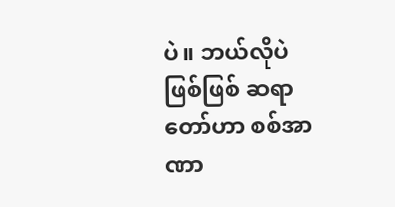ပဲ။ ဘယ်လိုပဲဖြစ်ဖြစ် ဆရာတော်ဟာ စစ်အာဏာ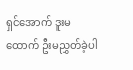ရှင်အောက် ဒူးမထောက် ဦးမညွှတ်ခဲ့ပါ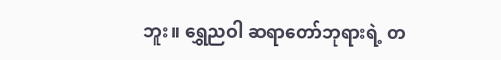ဘူး။ ရွှေညဝါ ဆရာတော်ဘုရားရဲ့ တ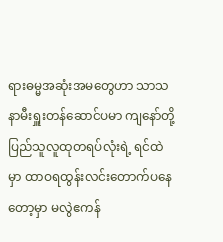ရားဓမ္မအဆုံးအမတွေဟာ သာသနာမီးရှူးတန်ဆောင်ပမာ ကျနော်တို့ ပြည်သူလူထုတရပ်လုံးရဲ့ ရင်ထဲမှာ ထာဝရထွန်းလင်းတောက်ပနေတော့မှာ မလွဲဧကန်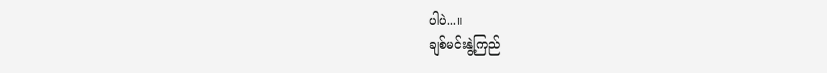ပါပဲ...။
ချစ်မင်းနွဲ့ကြည်